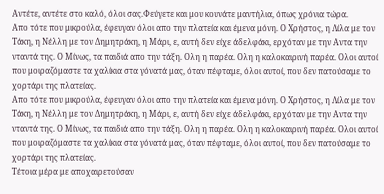Aντέτε, αντέτε στο καλό, όλοι σας.Φεύγετε και μου κουνάτε μαντήλια, όπως χρόνια τώρα.
Απο τότε που μικρούλα, έφευγαν όλοι απο την πλατεία και έμενα μόνη. Ο Χρήστος, η Λίλα με τον Τάκη, η Νέλλη με τον Δημητράκη, η Μάρι, ε, αυτή δεν είχε άδελφάκι, ερχόταν με την Αντα την νταντά της. Ο Μίνως, τα παιδιά απο την τάξη. Ολη η παρέα. Ολη η καλοκαιρινή παρέα. Ολοι αυτοί που μοιραζόμαστε τα χαλίκια στα γόνατά μας, όταν πέφταμε, όλοι αυτοί, που δεν πατούσαμε το χορτάρι της πλατείας.
Απο τότε που μικρούλα, έφευγαν όλοι απο την πλατεία και έμενα μόνη. Ο Χρήστος, η Λίλα με τον Τάκη, η Νέλλη με τον Δημητράκη, η Μάρι, ε, αυτή δεν είχε άδελφάκι, ερχόταν με την Αντα την νταντά της. Ο Μίνως, τα παιδιά απο την τάξη. Ολη η παρέα. Ολη η καλοκαιρινή παρέα. Ολοι αυτοί που μοιραζόμαστε τα χαλίκια στα γόνατά μας, όταν πέφταμε, όλοι αυτοί, που δεν πατούσαμε το χορτάρι της πλατείας.
Τέτοια μέρα με αποχαιρετούσαν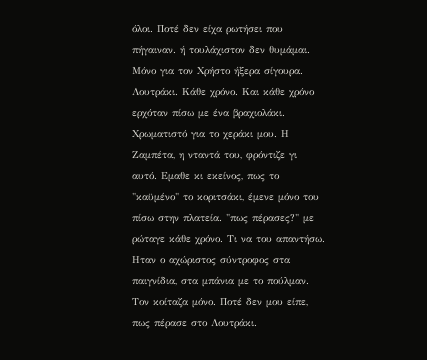όλοι. Ποτέ δεν είχα ρωτήσει που πήγαιναν. ή τουλάχιστον δεν θυμάμαι. Μόνο για τον Χρήστο ήξερα σίγουρα. Λουτράκι. Κάθε χρόνο. Και κάθε χρόνο ερχόταν πίσω με ένα βραχιολάκι. Χρωματιστό για το χεράκι μου. Η Ζαμπέτα, η νταντά του, φρόντιζε γι αυτό. Εμαθε κι εκείνος, πως το "καϋμένο" το κοριτσάκι, έμενε μόνο του πίσω στην πλατεία. "πως πέρασες?" με ρώταγε κάθε χρόνο. Τι να του απαντήσω. Ηταν ο αχώριστος σύντροφος στα παιγνίδια, στα μπάνια με το πούλμαν. Τον κοίταζα μόνο. Ποτέ δεν μου είπε, πως πέρασε στο Λουτράκι.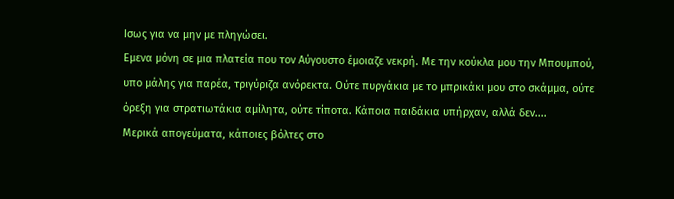Ισως για να μην με πληγώσει.
Εμενα μόνη σε μια πλατεία που τον Αύγουστο έμοιαζε νεκρή. Με την κούκλα μου την Μπουμπού, υπο μάλης για παρέα, τριγύριζα ανόρεκτα. Ούτε πυργάκια με το μπρικάκι μου στο σκάμμα, ούτε όρεξη για στρατιωτάκια αμίλητα, ούτε τίποτα. Κάποια παιδάκια υπήρχαν, αλλά δεν....
Μερικά απογεύματα, κάποιες βόλτες στο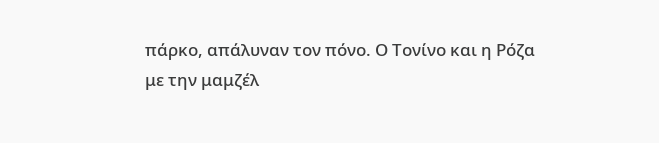πάρκο, απάλυναν τον πόνο. Ο Τονίνο και η Ρόζα
με την μαμζέλ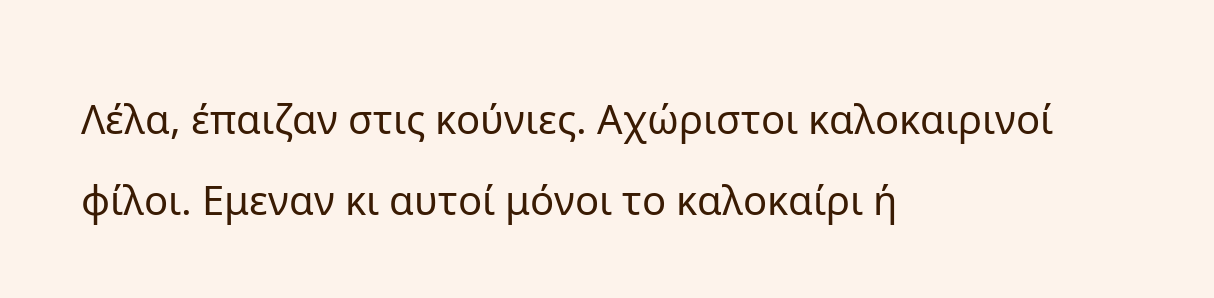Λέλα, έπαιζαν στις κούνιες. Αχώριστοι καλοκαιρινοί φίλοι. Εμεναν κι αυτοί μόνοι το καλοκαίρι ή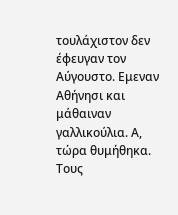τουλάχιστον δεν έφευγαν τον Αύγουστο. Εμεναν Αθήνησι και μάθαιναν γαλλικούλια. Α, τώρα θυμήθηκα. Τους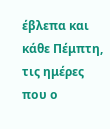έβλεπα και κάθε Πέμπτη, τις ημέρες που ο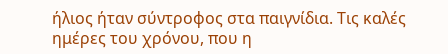ήλιος ήταν σύντροφος στα παιγνίδια. Τις καλές ημέρες του χρόνου, που η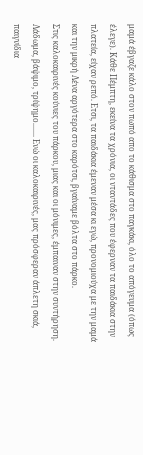μαμά έβγαζε κάλο στον πωπό απο το κάθισμα στο παγκάκι, όλο το απόγευμα (όπως έλεγε). Κάθε Πέμπτη, εκείνα τα χρόνια, οι νταντάδες που έφερναν τα παιδάκια στην πλατεία, είχαν ρεπό. Ετσι, τα παιδάκια έμεναν μέσα κι εγώ, προνομιούχα με την μαμά και την μικρή Λένα αργότερα στο καρότσι, βγαίναμε βόλτα στο πάρκο.
Στις καλοκαιρινές κούνιες του πάρκου, μιας και οι μόνιμες, έμπαιναν στην συντήρηση. Λάδωμα, βάψιμο, τρίψημο....... Ενώ οι καλοκαιρινές, μας πρόσφεραν άπλετη σκιά, παιγνίδια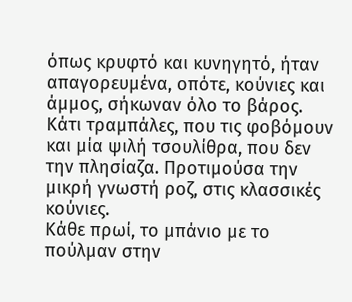όπως κρυφτό και κυνηγητό, ήταν απαγορευμένα, οπότε, κούνιες και άμμος, σήκωναν όλο το βάρος. Κάτι τραμπάλες, που τις φοβόμουν και μία ψιλή τσουλίθρα, που δεν την πλησίαζα. Προτιμούσα την μικρή γνωστή ροζ, στις κλασσικές κούνιες.
Κάθε πρωί, το μπάνιο με το πούλμαν στην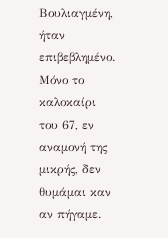Βουλιαγμένη, ήταν επιβεβλημένο. Μόνο το καλοκαίρι του 67, εν αναμονή της μικρής, δεν θυμάμαι καν αν πήγαμε.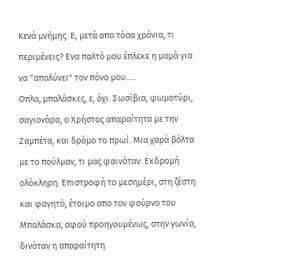Κενά μνήμης. Ε, μετά απο τόσα χρόνια, τι περιμένεις? Ενα παλτό μου έπλεκε η μαμά για να "απαλύνει" τον πόνο μου.....
Οπλα, μπαλάσκες, ε, όχι. Σωσίβια, ψωμοτύρι, σαγιονάρα, ο Χρήστος απαραίτητα με την Ζαμπέτα, και δρόμο το πρωί. Μια χαρά βόλτα με το πούλμαν, τι μας φαινόταν. Εκδρομή ολόκληρη. Επιστροφή το μεσημέρι, στη ζέστη και φαγητό, έτοιμο απο τον φούρνο του Μπαλάσκα, αφού προηγουμένως, στην γωνία, δινόταν η απαραίτητη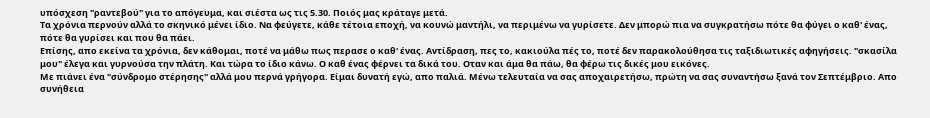υπόσχεση "ραντεβού" για το απόγευμα, και σιέστα ως τις 5.30. Ποιός μας κράταγε μετά.
Τα χρόνια περνούν αλλά το σκηνικό μένει ίδιο. Να φεύγετε, κάθε τέτοια εποχή, να κουνώ μαντήλι, να περιμένω να γυρίσετε. Δεν μπορώ πια να συγκρατήσω πότε θα φύγει ο καθ' ένας, πότε θα γυρίσει και που θα πάει.
Επίσης, απο εκείνα τα χρόνια, δεν κάθομαι, ποτέ να μάθω πως περασε ο καθ' ένας. Αντίδραση, πες το, κακιούλα πές το, ποτέ δεν παρακολούθησα τις ταξιδιωτικές αφηγήσεις. "σκασίλα μου" έλεγα και γυρνούσα την πλάτη. Και τώρα το ίδιο κάνω. Ο καθ ένας φέρνει τα δικά του. Οταν και άμα θα πάω, θα φέρω τις δικές μου εικόνες.
Με πιάνει ένα "σύνδρομο στέρησης" αλλά μου περνά γρήγορα. Είμαι δυνατή εγώ, απο παλιά. Μένω τελευταία να σας αποχαιρετήσω, πρώτη να σας συναντήσω ξανά τον Σεπτέμβριο. Απο συνήθεια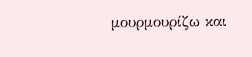μουρμουρίζω και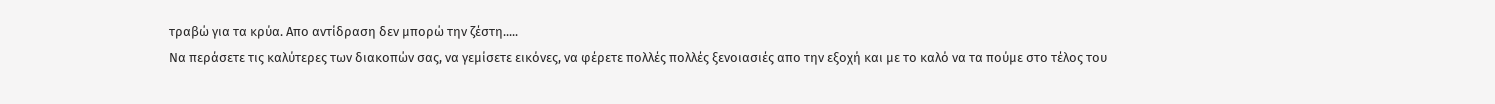τραβώ για τα κρύα. Απο αντίδραση δεν μπορώ την ζέστη.....
Να περάσετε τις καλύτερες των διακοπών σας, να γεμίσετε εικόνες, να φέρετε πολλές πολλές ξενοιασιές απο την εξοχή και με το καλό να τα πούμε στο τέλος του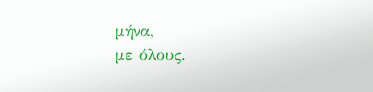μήνα,
με όλους.